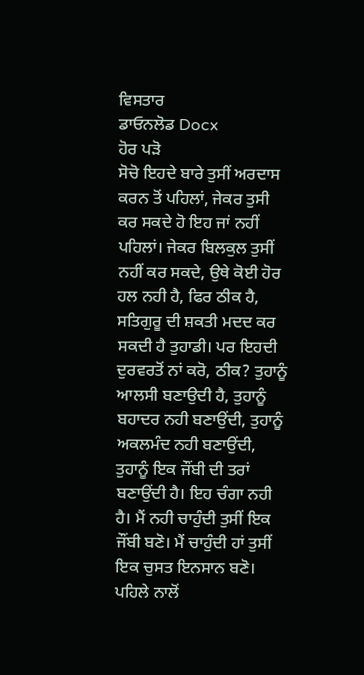ਵਿਸਤਾਰ
ਡਾਓਨਲੋਡ Docx
ਹੋਰ ਪੜੋ
ਸੋਚੋ ਇਹਦੇ ਬਾਰੇ ਤੁਸੀਂ ਅਰਦਾਸ ਕਰਨ ਤੋਂ ਪਹਿਲਾਂ, ਜੇਕਰ ਤੁਸੀ ਕਰ ਸਕਦੇ ਹੋ ਇਹ ਜਾਂ ਨਹੀਂ ਪਹਿਲਾਂ। ਜੇਕਰ ਬਿਲਕੁਲ ਤੁਸੀਂ ਨਹੀਂ ਕਰ ਸਕਦੇ, ਉਥੇ ਕੋਈ ਹੋਰ ਹਲ ਨਹੀ ਹੈ, ਫਿਰ ਠੀਕ ਹੈ, ਸਤਿਗੁਰੂ ਦੀ ਸ਼ਕਤੀ ਮਦਦ ਕਰ ਸਕਦੀ ਹੈ ਤੁਹਾਡੀ। ਪਰ ਇਹਦੀ ਦੁਰਵਰਤੋਂ ਨਾਂ ਕਰੋ, ਠੀਕ? ਤੁਹਾਨੂੰ ਆਲਸੀ ਬਣਾਉਦੀ ਹੈ, ਤੁਹਾਨੂੰ ਬਹਾਦਰ ਨਹੀ ਬਣਾਉਂਦੀ, ਤੁਹਾਨੂੰ ਅਕਲਮੰਦ ਨਹੀ ਬਣਾਉਂਦੀ, ਤੁਹਾਨੂੰ ਇਕ ਜੌਂਬੀ ਦੀ ਤਰਾਂ ਬਣਾਉਂਦੀ ਹੈ। ਇਹ ਚੰਗਾ ਨਹੀ ਹੈ। ਮੈਂ ਨਹੀ ਚਾਹੁੰਦੀ ਤੁਸੀਂ ਇਕ ਜੌਂਬੀ ਬਣੋ। ਮੈਂ ਚਾਹੁੰਦੀ ਹਾਂ ਤੁਸੀਂ ਇਕ ਚੁਸਤ ਇਨਸਾਨ ਬਣੋ। ਪਹਿਲੇ ਨਾਲੋਂ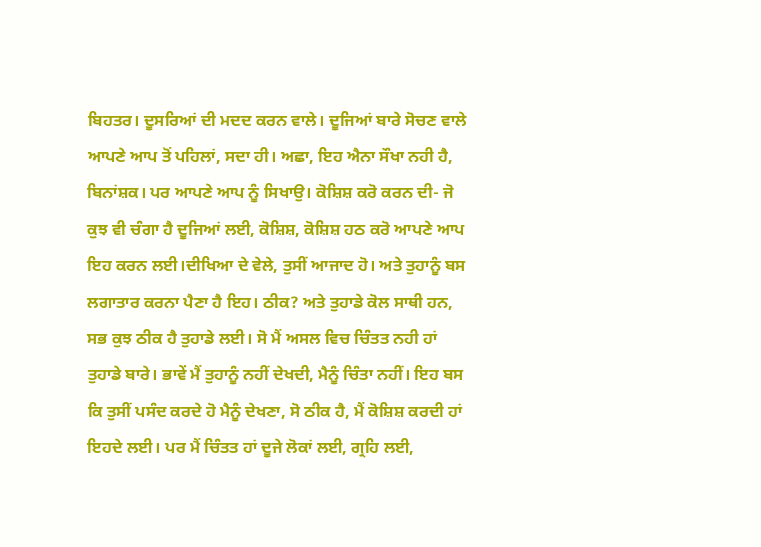ਬਿਹਤਰ। ਦੂਸਰਿਆਂ ਦੀ ਮਦਦ ਕਰਨ ਵਾਲੇ। ਦੂਜਿਆਂ ਬਾਰੇ ਸੋਚਣ ਵਾਲੇ ਆਪਣੇ ਆਪ ਤੋਂ ਪਹਿਲਾਂ, ਸਦਾ ਹੀ। ਅਛਾ, ਇਹ ਐਨਾ ਸੌਖਾ ਨਹੀ ਹੈ, ਬਿਨਾਂਸ਼ਕ। ਪਰ ਆਪਣੇ ਆਪ ਨੂੰ ਸਿਖਾਉ। ਕੋਸ਼ਿਸ਼ ਕਰੋ ਕਰਨ ਦੀ- ਜੋ ਕੁਝ ਵੀ ਚੰਗਾ ਹੈ ਦੂਜਿਆਂ ਲਈ, ਕੋਸ਼ਿਸ਼, ਕੋਸ਼ਿਸ਼ ਹਠ ਕਰੋ ਆਪਣੇ ਆਪ ਇਹ ਕਰਨ ਲਈ।ਦੀਖਿਆ ਦੇ ਵੇਲੇ, ਤੁਸੀਂ ਆਜਾਦ ਹੋ। ਅਤੇ ਤੁਹਾਨੂੰ ਬਸ ਲਗਾਤਾਰ ਕਰਨਾ ਪੈਣਾ ਹੈ ਇਹ। ਠੀਕ? ਅਤੇ ਤੁਹਾਡੇ ਕੋਲ ਸਾਥੀ ਹਨ, ਸਭ ਕੁਝ ਠੀਕ ਹੈ ਤੁਹਾਡੇ ਲਈ। ਸੋ ਮੈਂ ਅਸਲ ਵਿਚ ਚਿੰਤਤ ਨਹੀ ਹਾਂ ਤੁਹਾਡੇ ਬਾਰੇ। ਭਾਵੇਂ ਮੈਂ ਤੁਹਾਨੂੰ ਨਹੀਂ ਦੇਖਦੀ, ਮੈਨੂੰ ਚਿੰਤਾ ਨਹੀਂ। ਇਹ ਬਸ ਕਿ ਤੁਸੀਂ ਪਸੰਦ ਕਰਦੇ ਹੋ ਮੈਨੂੰ ਦੇਖਣਾ, ਸੋ ਠੀਕ ਹੈ, ਮੈਂ ਕੋਸ਼ਿਸ਼ ਕਰਦੀ ਹਾਂ ਇਹਦੇ ਲਈ। ਪਰ ਮੈਂ ਚਿੰਤਤ ਹਾਂ ਦੂਜੇ ਲੋਕਾਂ ਲਈ, ਗ੍ਰਹਿ ਲਈ,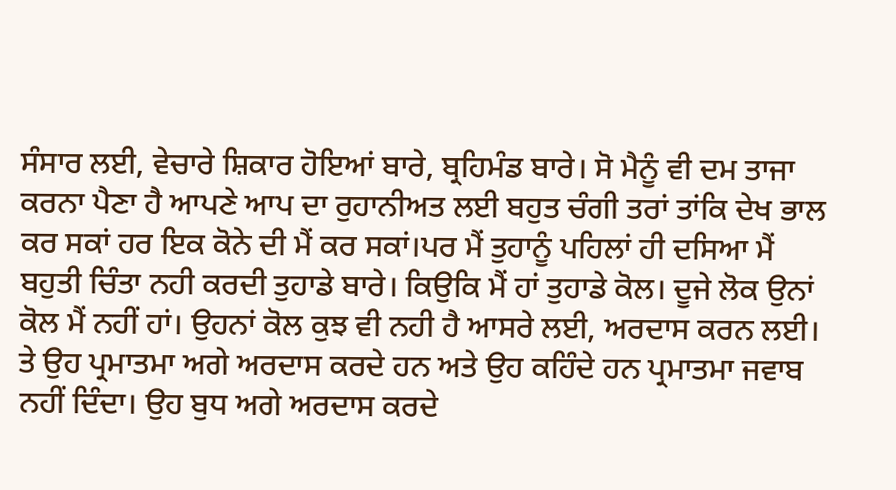ਸੰਸਾਰ ਲਈ, ਵੇਚਾਰੇ ਸ਼ਿਕਾਰ ਹੋਇਆਂ ਬਾਰੇ, ਬ੍ਰਹਿਮੰਡ ਬਾਰੇ। ਸੋ ਮੈਨੂੰ ਵੀ ਦਮ ਤਾਜਾ ਕਰਨਾ ਪੈਣਾ ਹੈ ਆਪਣੇ ਆਪ ਦਾ ਰੁਹਾਨੀਅਤ ਲਈ ਬਹੁਤ ਚੰਗੀ ਤਰਾਂ ਤਾਂਕਿ ਦੇਖ ਭਾਲ ਕਰ ਸਕਾਂ ਹਰ ਇਕ ਕੋਨੇ ਦੀ ਮੈਂ ਕਰ ਸਕਾਂ।ਪਰ ਮੈਂ ਤੁਹਾਨੂੰ ਪਹਿਲਾਂ ਹੀ ਦਸਿਆ ਮੈਂ ਬਹੁਤੀ ਚਿੰਤਾ ਨਹੀ ਕਰਦੀ ਤੁਹਾਡੇ ਬਾਰੇ। ਕਿਉਕਿ ਮੈਂ ਹਾਂ ਤੁਹਾਡੇ ਕੋਲ। ਦੂਜੇ ਲੋਕ ਉਨਾਂ ਕੋਲ ਮੈਂ ਨਹੀਂ ਹਾਂ। ਉਹਨਾਂ ਕੋਲ ਕੁਝ ਵੀ ਨਹੀ ਹੈ ਆਸਰੇ ਲਈ, ਅਰਦਾਸ ਕਰਨ ਲਈ। ਤੇ ਉਹ ਪ੍ਰਮਾਤਮਾ ਅਗੇ ਅਰਦਾਸ ਕਰਦੇ ਹਨ ਅਤੇ ਉਹ ਕਹਿੰਦੇ ਹਨ ਪ੍ਰਮਾਤਮਾ ਜਵਾਬ ਨਹੀਂ ਦਿੰਦਾ। ਉਹ ਬੁਧ ਅਗੇ ਅਰਦਾਸ ਕਰਦੇ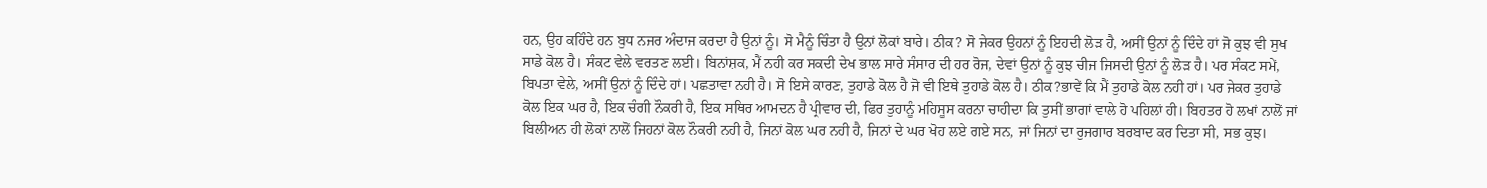ਹਨ, ਉਹ ਕਹਿੰਦੇ ਹਨ ਬੁਧ ਨਜਰ ਅੰਦਾਜ ਕਰਦਾ ਹੈ ਉਨਾਂ ਨੂੰ। ਸੋ ਮੈਨੂੰ ਚਿੰਤਾ ਹੈ ਉਨਾਂ ਲੋਕਾਂ ਬਾਰੇ। ਠੀਕ? ਸੋ ਜੇਕਰ ਉਹਨਾਂ ਨੂੰ ਇਹਦੀ ਲੋੜ ਹੈ, ਅਸੀਂ ਉਨਾਂ ਨੂੰ ਦਿੰਦੇ ਹਾਂ ਜੋ ਕੁਝ ਵੀ ਸੁਖ ਸਾਡੇ ਕੋਲ ਹੈ। ਸੰਕਟ ਵੇਲੇ ਵਰਤਣ ਲਈ। ਬਿਨਾਂਸ਼ਕ, ਮੈਂ ਨਹੀ ਕਰ ਸਕਦੀ ਦੇਖ ਭਾਲ ਸਾਰੇ ਸੰਸਾਰ ਦੀ ਹਰ ਰੋਜ, ਦੇਵਾਂ ਉਨਾਂ ਨੂੰ ਕੁਝ ਚੀਜ ਜਿਸਦੀ ਉਨਾਂ ਨੂੰ ਲੋੜ ਹੈ। ਪਰ ਸੰਕਟ ਸਮੇਂ, ਬਿਪਤਾ ਵੇਲੇ, ਅਸੀਂ ਉਨਾਂ ਨੂੰ ਦਿੰਦੇ ਹਾਂ। ਪਛਤਾਵਾ ਨਹੀ ਹੈ। ਸੋ ਇਸੇ ਕਾਰਣ, ਤੁਹਾਡੇ ਕੋਲ ਹੈ ਜੋ ਵੀ ਇਥੇ ਤੁਹਾਡੇ ਕੋਲ ਹੈ। ਠੀਕ?ਭਾਵੇਂ ਕਿ ਮੈਂ ਤੁਹਾਡੇ ਕੋਲ ਨਹੀ ਹਾਂ। ਪਰ ਜੇਕਰ ਤੁਹਾਡੇ ਕੋਲ ਇਕ ਘਰ ਹੈ, ਇਕ ਚੰਗੀ ਨੌਕਰੀ ਹੈ, ਇਕ ਸਥਿਰ ਆਮਦਨ ਹੈ ਪ੍ਰੀਵਾਰ ਦੀ, ਫਿਰ ਤੁਹਾਨੂੰ ਮਹਿਸੂਸ ਕਰਨਾ ਚਾਹੀਦਾ ਕਿ ਤੁਸੀਂ ਭਾਗਾਂ ਵਾਲੇ ਹੋ ਪਹਿਲਾਂ ਹੀ। ਬਿਹਤਰ ਹੋ ਲਖਾਂ ਨਾਲੋਂ ਜਾਂ ਬਿਲੀਅਨ ਹੀ ਲੋਕਾਂ ਨਾਲੋਂ ਜਿਹਨਾਂ ਕੋਲ ਨੌਕਰੀ ਨਹੀ ਹੈ, ਜਿਨਾਂ ਕੋਲ ਘਰ ਨਹੀ ਹੈ, ਜਿਨਾਂ ਦੇ ਘਰ ਖੋਹ ਲਏ ਗਏ ਸਨ, ਜਾਂ ਜਿਨਾਂ ਦਾ ਰੁਜਗਾਰ ਬਰਬਾਦ ਕਰ ਦਿਤਾ ਸੀ, ਸਭ ਕੁਝ।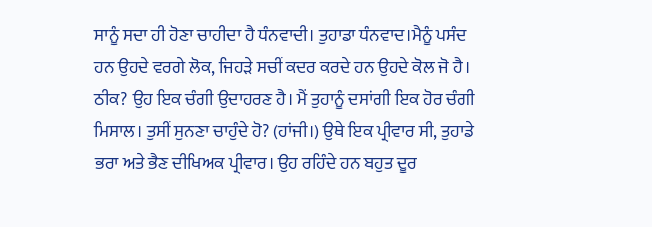ਸਾਨੂੰ ਸਦਾ ਹੀ ਹੋਣਾ ਚਾਹੀਦਾ ਹੈ ਧੰਨਵਾਦੀ। ਤੁਹਾਡਾ ਧੰਨਵਾਦ।ਮੈਨੂੰ ਪਸੰਦ ਹਨ ਉਹਦੇ ਵਰਗੇ ਲੋਕ, ਜਿਹੜੇ ਸਚੀਂ ਕਦਰ ਕਰਦੇ ਹਨ ਉਹਦੇ ਕੋਲ ਜੋ ਹੈ। ਠੀਕ? ਉਹ ਇਕ ਚੰਗੀ ਉਦਾਹਰਣ ਹੈ। ਮੈਂ ਤੁਹਾਨੂੰ ਦਸਾਂਗੀ ਇਕ ਹੋਰ ਚੰਗੀ ਮਿਸਾਲ। ਤੁਸੀਂ ਸੁਨਣਾ ਚਾਹੁੰਦੇ ਹੋ? (ਹਾਂਜੀ।) ਉਥੇ ਇਕ ਪ੍ਰੀਵਾਰ ਸੀ, ਤੁਹਾਡੇ ਭਰਾ ਅਤੇ ਭੈਣ ਦੀਖਿਅਕ ਪ੍ਰੀਵਾਰ। ਉਹ ਰਹਿੰਦੇ ਹਨ ਬਹੁਤ ਦੂਰ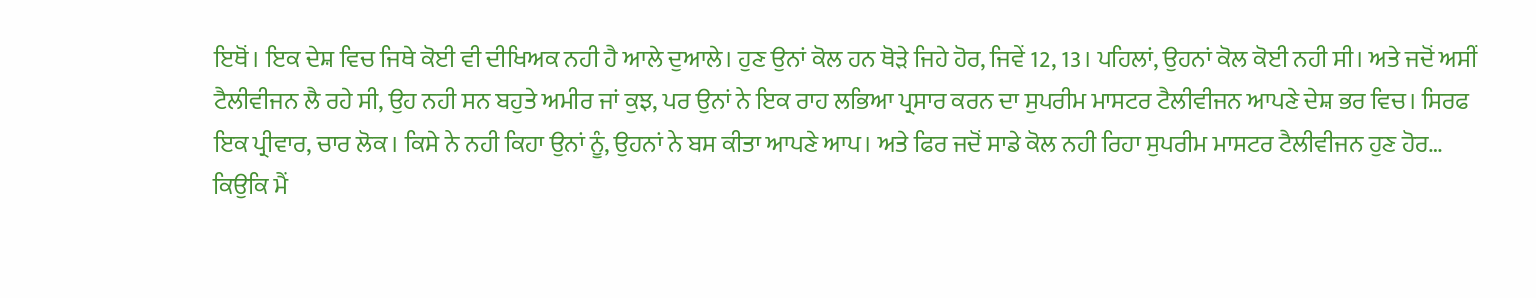ਇਥੋਂ। ਇਕ ਦੇਸ਼ ਵਿਚ ਜਿਥੇ ਕੋਈ ਵੀ ਦੀਖਿਅਕ ਨਹੀ ਹੈ ਆਲੇ ਦੁਆਲੇ। ਹੁਣ ਉਨਾਂ ਕੋਲ ਹਨ ਥੋੜੇ ਜਿਹੇ ਹੋਰ, ਜਿਵੇਂ 12, 13। ਪਹਿਲਾਂ, ਉਹਨਾਂ ਕੋਲ ਕੋਈ ਨਹੀ ਸੀ। ਅਤੇ ਜਦੋਂ ਅਸੀਂ ਟੈਲੀਵੀਜਨ ਲੈ ਰਹੇ ਸੀ, ਉਹ ਨਹੀ ਸਨ ਬਹੁਤੇ ਅਮੀਰ ਜਾਂ ਕੁਝ, ਪਰ ਉਨਾਂ ਨੇ ਇਕ ਰਾਹ ਲਭਿਆ ਪ੍ਰਸਾਰ ਕਰਨ ਦਾ ਸੁਪਰੀਮ ਮਾਸਟਰ ਟੈਲੀਵੀਜਨ ਆਪਣੇ ਦੇਸ਼ ਭਰ ਵਿਚ। ਸਿਰਫ ਇਕ ਪ੍ਰੀਵਾਰ, ਚਾਰ ਲੋਕ। ਕਿਸੇ ਨੇ ਨਹੀ ਕਿਹਾ ਉਨਾਂ ਨੂੰ, ਉਹਨਾਂ ਨੇ ਬਸ ਕੀਤਾ ਆਪਣੇ ਆਪ। ਅਤੇ ਫਿਰ ਜਦੋਂ ਸਾਡੇ ਕੋਲ ਨਹੀ ਰਿਹਾ ਸੁਪਰੀਮ ਮਾਸਟਰ ਟੈਲੀਵੀਜਨ ਹੁਣ ਹੋਰ… ਕਿਉਕਿ ਮੈਂ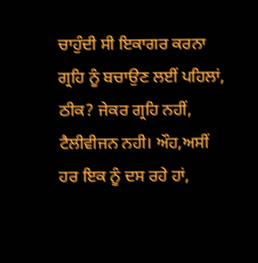ਚਾਹੁੰਦੀ ਸੀ ਇਕਾਗਰ ਕਰਨਾ ਗ੍ਰਹਿ ਨੂੰ ਬਚਾਉਣ ਲਈਂ ਪਹਿਲਾਂ, ਠੀਕ? ਜੇਕਰ ਗ੍ਰਹਿ ਨਹੀਂ, ਟੈਲੀਵੀਜਨ ਨਹੀ। ਔਹ,ਅਸੀਂ ਹਰ ਇਕ ਨੂੰ ਦਸ ਰਹੇ ਹਾਂ,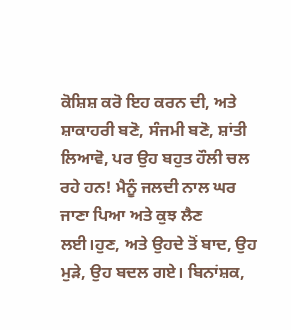ਕੋਸ਼ਿਸ਼ ਕਰੋ ਇਹ ਕਰਨ ਦੀ, ਅਤੇ ਸ਼ਾਕਾਹਰੀ ਬਣੋ, ਸੰਜਮੀ ਬਣੋ, ਸ਼ਾਂਤੀ ਲਿਆਵੋ, ਪਰ ਉਹ ਬਹੁਤ ਹੌਲੀ ਚਲ ਰਹੇ ਹਨ! ਮੈਨੂੰ ਜਲਦੀ ਨਾਲ ਘਰ ਜਾਣਾ ਪਿਆ ਅਤੇ ਕੁਝ ਲੈਣ ਲਈ।ਹੁਣ, ਅਤੇ ਉਹਦੇ ਤੋਂ ਬਾਦ, ਉਹ ਮੁੜੇ, ਉਹ ਬਦਲ ਗਏ। ਬਿਨਾਂਸ਼ਕ,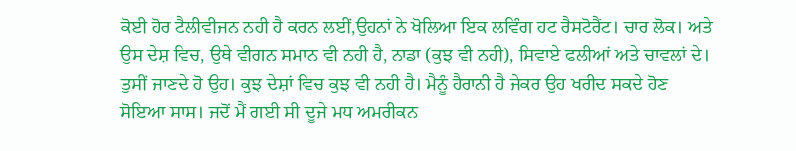ਕੋਈ ਹੋਰ ਟੈਲੀਵੀਜਨ ਨਹੀ ਹੈ ਕਰਨ ਲਈਂ,ਉਹਨਾਂ ਨੇ ਖੋਲਿਆ ਇਕ ਲਵਿੰਗ ਹਟ ਰੈਸਟੋਰੈਂਟ। ਚਾਰ ਲੋਕ। ਅਤੇ ਉਸ ਦੇਸ਼ ਵਿਚ, ਉਥੇ ਵੀਗਨ ਸਮਾਨ ਵੀ ਨਹੀ ਹੈ, ਨਾਡਾ (ਕੁਝ ਵੀ ਨਹੀ), ਸਿਵਾਏ ਫਲੀਆਂ ਅਤੇ ਚਾਵਲਾਂ ਦੇ। ਤੁਸੀਂ ਜਾਣਦੇ ਹੋ ਉਹ। ਕੁਝ ਦੇਸ਼ਾਂ ਵਿਚ ਕੁਝ ਵੀ ਨਹੀ ਹੈ। ਮੈਨੂੰ ਹੈਰਾਨੀ ਹੈ ਜੇਕਰ ਉਹ ਖਰੀਦ ਸਕਦੇ ਹੋਣ ਸੋਇਆ ਸਾਸ। ਜਦੋਂ ਮੈਂ ਗਈ ਸੀ ਦੂਜੇ ਮਧ ਅਮਰੀਕਨ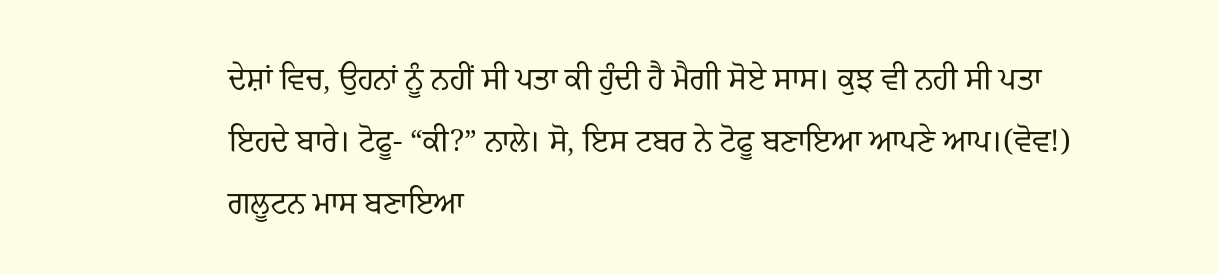ਦੇਸ਼ਾਂ ਵਿਚ, ਉਹਨਾਂ ਨੂੰ ਨਹੀਂ ਸੀ ਪਤਾ ਕੀ ਹੁੰਦੀ ਹੈ ਮੈਗੀ ਸੋਏ ਸਾਸ। ਕੁਝ ਵੀ ਨਹੀ ਸੀ ਪਤਾ ਇਹਦੇ ਬਾਰੇ। ਟੋਫੂ- “ਕੀ?” ਨਾਲੇ। ਸੋ, ਇਸ ਟਬਰ ਨੇ ਟੋਫੂ ਬਣਾਇਆ ਆਪਣੇ ਆਪ।(ਵੋਵ!) ਗਲੂਟਨ ਮਾਸ ਬਣਾਇਆ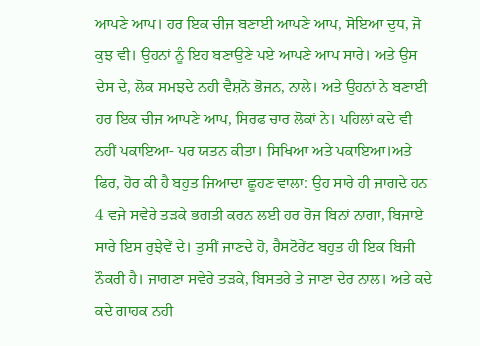ਆਪਣੇ ਆਪ। ਹਰ ਇਕ ਚੀਜ ਬਣਾਈ ਆਪਣੇ ਆਪ, ਸੋਇਆ ਦੁਧ, ਜੋ ਕੁਝ ਵੀ। ਉਹਨਾਂ ਨੂੰ ਇਹ ਬਣਾਉਣੇ ਪਏ ਆਪਣੇ ਆਪ ਸਾਰੇ। ਅਤੇ ਉਸ ਦੇਸ ਦੇ, ਲੋਕ ਸਮਝਦੇ ਨਹੀ ਵੈਸ਼ਨੋ ਭੋਜਨ, ਨਾਲੇ। ਅਤੇ ਉਹਨਾਂ ਨੇ ਬਣਾਈ ਹਰ ਇਕ ਚੀਜ ਆਪਣੇ ਆਪ, ਸਿਰਫ ਚਾਰ ਲੋਕਾਂ ਨੇ। ਪਹਿਲਾਂ ਕਦੇ ਵੀ ਨਹੀਂ ਪਕਾਇਆ- ਪਰ ਯਤਨ ਕੀਤਾ। ਸਿਖਿਆ ਅਤੇ ਪਕਾਇਆ।ਅਤੇ ਫਿਰ, ਹੋਰ ਕੀ ਹੈ ਬਹੁਤ ਜਿਆਦਾ ਛੂਹਣ ਵਾਲਾ: ਉਹ ਸਾਰੇ ਹੀ ਜਾਗਦੇ ਹਨ 4 ਵਜੇ ਸਵੇਰੇ ਤੜਕੇ ਭਗਤੀ ਕਰਨ ਲਈ ਹਰ ਰੋਜ ਬਿਨਾਂ ਨਾਗਾ, ਬਿਜਾਏ ਸਾਰੇ ਇਸ ਰੁਝੇਵੇਂ ਦੇ। ਤੁਸੀਂ ਜਾਣਦੇ ਹੋ, ਰੈਸਟੋਰੇਂਟ ਬਹੁਤ ਹੀ ਇਕ ਬਿਜੀ ਨੌਕਰੀ ਹੈ। ਜਾਗਣਾ ਸਵੇਰੇ ਤੜਕੇ, ਬਿਸਤਰੇ ਤੇ ਜਾਣਾ ਦੇਰ ਨਾਲ। ਅਤੇ ਕਦੇ ਕਦੇ ਗਾਹਕ ਨਹੀ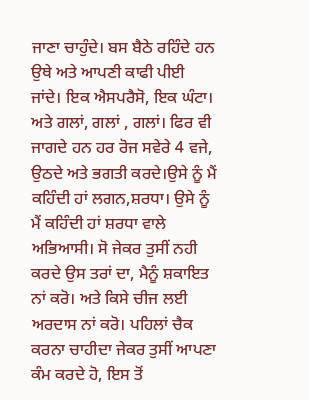ਜਾਣਾ ਚਾਹੁੰਦੇ। ਬਸ ਬੈਠੇ ਰਹਿੰਦੇ ਹਨ ਉਥੇ ਅਤੇ ਆਪਣੀ ਕਾਫੀ ਪੀਈ ਜਾਂਦੇ। ਇਕ ਐਸਪਰੈਸੋ, ਇਕ ਘੰਟਾ। ਅਤੇ ਗਲਾਂ, ਗਲਾਂ , ਗਲਾਂ। ਫਿਰ ਵੀ ਜਾਗਦੇ ਹਨ ਹਰ ਰੋਜ ਸਵੇਰੇ 4 ਵਜੇ, ਉਠਦੇ ਅਤੇ ਭਗਤੀ ਕਰਦੇ।ਉਸੇ ਨੂੰ ਮੈਂ ਕਹਿੰਦੀ ਹਾਂ ਲਗਨ,ਸ਼ਰਧਾ। ਉਸੇ ਨੂੰ ਮੈਂ ਕਹਿੰਦੀ ਹਾਂ ਸ਼ਰਧਾ ਵਾਲੇ ਅਭਿਆਸੀ। ਸੋ ਜੇਕਰ ਤੁਸੀਂ ਨਹੀ ਕਰਦੇ ਉਸ ਤਰਾਂ ਦਾ, ਮੈਨੂੰ ਸ਼ਕਾਇਤ ਨਾਂ ਕਰੋ। ਅਤੇ ਕਿਸੇ ਚੀਜ ਲਈ ਅਰਦਾਸ ਨਾਂ ਕਰੋ। ਪਹਿਲਾਂ ਚੈਕ ਕਰਨਾ ਚਾਹੀਦਾ ਜੇਕਰ ਤੁਸੀਂ ਆਪਣਾ ਕੰਮ ਕਰਦੇ ਹੋ, ਇਸ ਤੋਂ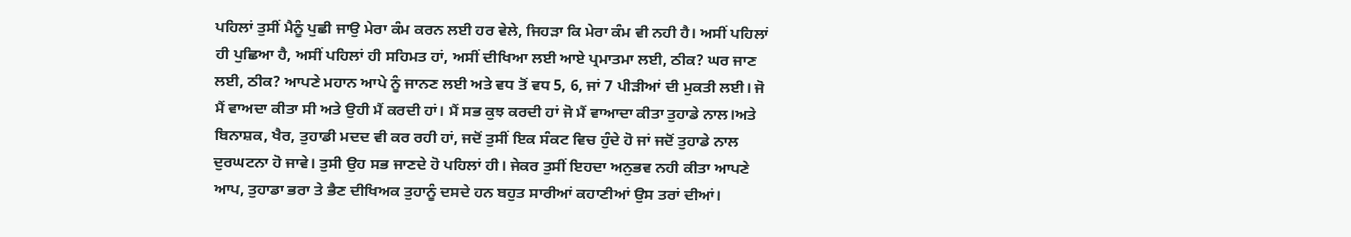ਪਹਿਲਾਂ ਤੁਸੀਂ ਮੈਨੂੰ ਪੁਛੀ ਜਾਉ ਮੇਰਾ ਕੰਮ ਕਰਨ ਲਈ ਹਰ ਵੇਲੇ, ਜਿਹੜਾ ਕਿ ਮੇਰਾ ਕੰਮ ਵੀ ਨਹੀ ਹੈ। ਅਸੀਂ ਪਹਿਲਾਂ ਹੀ ਪੁਛਿਆ ਹੈ, ਅਸੀਂ ਪਹਿਲਾਂ ਹੀ ਸਹਿਮਤ ਹਾਂ, ਅਸੀਂ ਦੀਖਿਆ ਲਈ ਆਏ ਪ੍ਰਮਾਤਮਾ ਲਈ, ਠੀਕ? ਘਰ ਜਾਣ ਲਈ, ਠੀਕ? ਆਪਣੇ ਮਹਾਨ ਆਪੇ ਨੂੰ ਜਾਨਣ ਲਈ ਅਤੇ ਵਧ ਤੋਂ ਵਧ 5, 6, ਜਾਂ 7 ਪੀੜੀਆਂ ਦੀ ਮੁਕਤੀ ਲਈ। ਜੋ ਮੈਂ ਵਾਅਦਾ ਕੀਤਾ ਸੀ ਅਤੇ ਉਹੀ ਮੈਂ ਕਰਦੀ ਹਾਂ। ਮੈਂ ਸਭ ਕੁਝ ਕਰਦੀ ਹਾਂ ਜੋ ਮੈਂ ਵਾਆਦਾ ਕੀਤਾ ਤੁਹਾਡੇ ਨਾਲ।ਅਤੇ ਬਿਨਾਸ਼ਕ, ਖੈਰ, ਤੁਹਾਡੀ ਮਦਦ ਵੀ ਕਰ ਰਹੀ ਹਾਂ, ਜਦੋਂ ਤੁਸੀਂ ਇਕ ਸੰਕਟ ਵਿਚ ਹੁੰਦੇ ਹੋ ਜਾਂ ਜਦੋਂ ਤੁਹਾਡੇ ਨਾਲ ਦੁਰਘਟਨਾ ਹੋ ਜਾਵੇ। ਤੁਸੀ ਉਹ ਸਭ ਜਾਣਦੇ ਹੋ ਪਹਿਲਾਂ ਹੀ। ਜੇਕਰ ਤੁਸੀਂ ਇਹਦਾ ਅਨੁਭਵ ਨਹੀ ਕੀਤਾ ਆਪਣੇ ਆਪ, ਤੁਹਾਡਾ ਭਰਾ ਤੇ ਭੈਣ ਦੀਖਿਅਕ ਤੁਹਾਨੂੰ ਦਸਦੇ ਹਨ ਬਹੁਤ ਸਾਰੀਆਂ ਕਹਾਣੀਆਂ ਉਸ ਤਰਾਂ ਦੀਆਂ।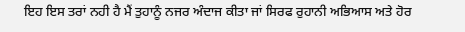ਇਹ ਇਸ ਤਰਾਂ ਨਹੀ ਹੈ ਮੈਂ ਤੁਹਾਨੂੰ ਨਜਰ ਅੰਦਾਜ ਕੀਤਾ ਜਾਂ ਸਿਰਫ ਰੁਹਾਨੀ ਅਭਿਆਸ ਅਤੇ ਹੋਰ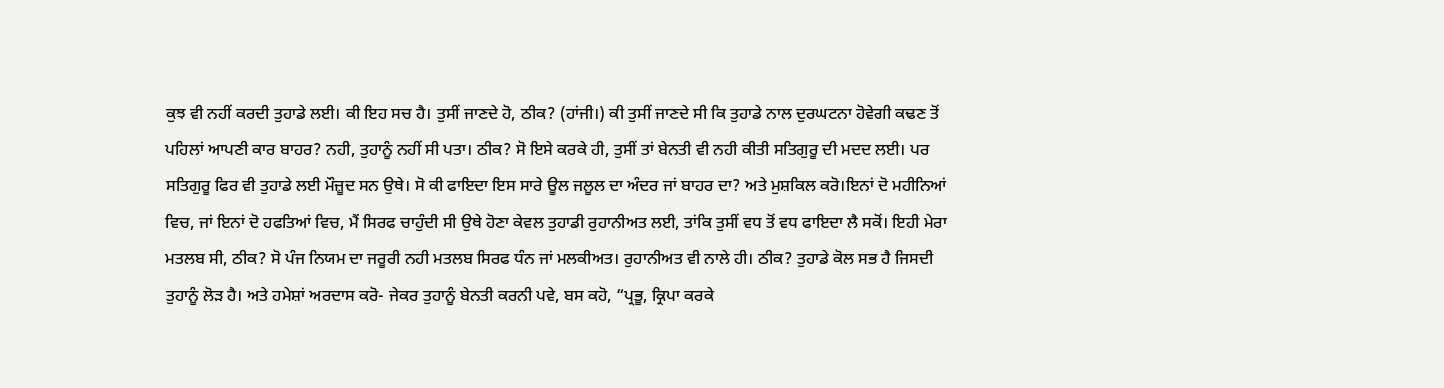ਕੁਝ ਵੀ ਨਹੀਂ ਕਰਦੀ ਤੁਹਾਡੇ ਲਈ। ਕੀ ਇਹ ਸਚ ਹੈ। ਤੁਸੀਂ ਜਾਣਦੇ ਹੋ, ਠੀਕ? (ਹਾਂਜੀ।) ਕੀ ਤੁਸੀਂ ਜਾਣਦੇ ਸੀ ਕਿ ਤੁਹਾਡੇ ਨਾਲ ਦੁਰਘਟਨਾ ਹੋਵੇਗੀ ਕਢਣ ਤੋਂ ਪਹਿਲਾਂ ਆਪਣੀ ਕਾਰ ਬਾਹਰ? ਨਹੀ, ਤੁਹਾਨੂੰ ਨਹੀਂ ਸੀ ਪਤਾ। ਠੀਕ? ਸੋ ਇਸੇ ਕਰਕੇ ਹੀ, ਤੁਸੀਂ ਤਾਂ ਬੇਨਤੀ ਵੀ ਨਹੀ ਕੀਤੀ ਸਤਿਗੁਰੂ ਦੀ ਮਦਦ ਲਈ। ਪਰ ਸਤਿਗੁਰੂ ਫਿਰ ਵੀ ਤੁਹਾਡੇ ਲਈ ਮੌਜ਼ੂਦ ਸਨ ਉਥੇ। ਸੋ ਕੀ ਫਾਇਦਾ ਇਸ ਸਾਰੇ ਊਲ ਜਲੂਲ ਦਾ ਅੰਦਰ ਜਾਂ ਬਾਹਰ ਦਾ? ਅਤੇ ਮੁਸ਼ਕਿਲ ਕਰੋ।ਇਨਾਂ ਦੋ ਮਹੀਨਿਆਂ ਵਿਚ, ਜਾਂ ਇਨਾਂ ਦੋ ਹਫਤਿਆਂ ਵਿਚ, ਮੈਂ ਸਿਰਫ ਚਾਹੁੰਦੀ ਸੀ ਉਥੇ ਹੋਣਾ ਕੇਵਲ ਤੁਹਾਡੀ ਰੁਹਾਨੀਅਤ ਲਈ, ਤਾਂਕਿ ਤੁਸੀਂ ਵਧ ਤੋਂ ਵਧ ਫਾਇਦਾ ਲੈ ਸਕੋਂ। ਇਹੀ ਮੇਰਾ ਮਤਲਬ ਸੀ, ਠੀਕ? ਸੋ ਪੰਜ ਨਿਯਮ ਦਾ ਜਰੂਰੀ ਨਹੀ ਮਤਲਬ ਸਿਰਫ ਧੰਨ ਜਾਂ ਮਲਕੀਅਤ। ਰੁਹਾਨੀਅਤ ਵੀ ਨਾਲੇ ਹੀ। ਠੀਕ? ਤੁਹਾਡੇ ਕੋਲ ਸਭ ਹੈ ਜਿਸਦੀ ਤੁਹਾਨੂੰ ਲੋੜ ਹੈ। ਅਤੇ ਹਮੇਸ਼ਾਂ ਅਰਦਾਸ ਕਰੋ- ਜੇਕਰ ਤੁਹਾਨੂੰ ਬੇਨਤੀ ਕਰਨੀ ਪਵੇ, ਬਸ ਕਹੋ, “ਪ੍ਰਭੂ, ਕ੍ਰਿਪਾ ਕਰਕੇ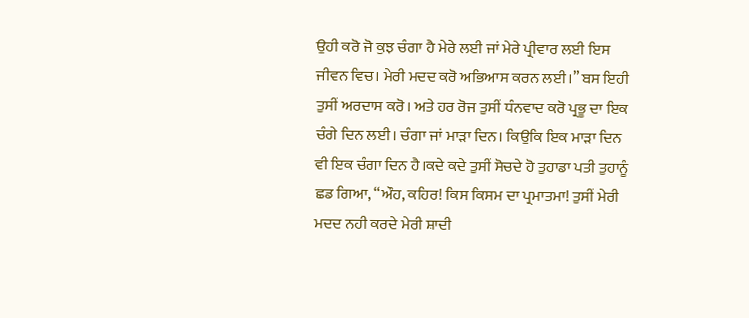ਉਹੀ ਕਰੋ ਜੋ ਕੁਝ ਚੰਗਾ ਹੈ ਮੇਰੇ ਲਈ ਜਾਂ ਮੇਰੇ ਪ੍ਰੀਵਾਰ ਲਈ ਇਸ ਜੀਵਨ ਵਿਚ। ਮੇਰੀ ਮਦਦ ਕਰੋ ਅਭਿਆਸ ਕਰਨ ਲਈ।” ਬਸ ਇਹੀ ਤੁਸੀਂ ਅਰਦਾਸ ਕਰੋ। ਅਤੇ ਹਰ ਰੋਜ ਤੁਸੀਂ ਧੰਨਵਾਦ ਕਰੋ ਪ੍ਰਭੂ ਦਾ ਇਕ ਚੰਗੇ ਦਿਨ ਲਈ। ਚੰਗਾ ਜਾਂ ਮਾੜਾ ਦਿਨ। ਕਿਉਕਿ ਇਕ ਮਾੜਾ ਦਿਨ ਵੀ ਇਕ ਚੰਗਾ ਦਿਨ ਹੈ।ਕਦੇ ਕਦੇ ਤੁਸੀਂ ਸੋਚਦੇ ਹੋ ਤੁਹਾਡਾ ਪਤੀ ਤੁਹਾਨੂੰ ਛਡ ਗਿਆ, “ਔਹ, ਕਹਿਰ! ਕਿਸ ਕਿਸਮ ਦਾ ਪ੍ਰਮਾਤਮਾ! ਤੁਸੀਂ ਮੇਰੀ ਮਦਦ ਨਹੀ ਕਰਦੇ ਮੇਰੀ ਸ਼ਾਦੀ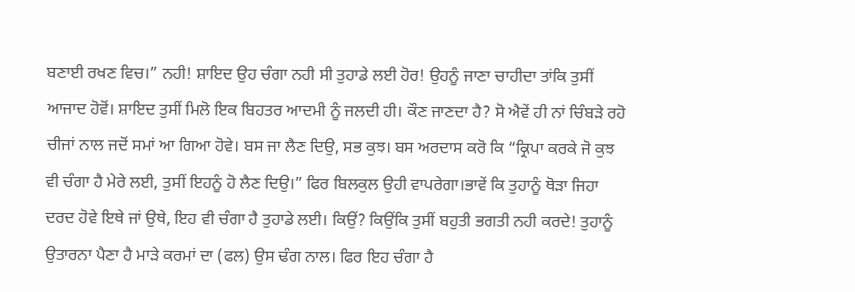ਬਣਾਈ ਰਖਣ ਵਿਚ।” ਨਹੀ! ਸ਼ਾਇਦ ਉਹ ਚੰਗਾ ਨਹੀ ਸੀ ਤੁਹਾਡੇ ਲਈ ਹੋਰ! ਉਹਨੂੰ ਜਾਣਾ ਚਾਹੀਦਾ ਤਾਂਕਿ ਤੁਸੀਂ ਆਜਾਦ ਹੋਵੋਂ। ਸ਼ਾਇਦ ਤੁਸੀਂ ਮਿਲੋ ਇਕ ਬਿਹਤਰ ਆਦਮੀ ਨੂੰ ਜਲਦੀ ਹੀ। ਕੌਣ ਜਾਣਦਾ ਹੈ? ਸੋ ਐਵੇਂ ਹੀ ਨਾਂ ਚਿੰਬੜੇ ਰਹੋ ਚੀਜਾਂ ਨਾਲ ਜਦੋਂ ਸਮਾਂ ਆ ਗਿਆ ਹੋਵੇ। ਬਸ ਜਾ ਲੈਣ ਦਿਉ, ਸਭ ਕੁਝ। ਬਸ ਅਰਦਾਸ ਕਰੋ ਕਿ “ਕ੍ਰਿਪਾ ਕਰਕੇ ਜੋ ਕੁਝ ਵੀ ਚੰਗਾ ਹੈ ਮੇਰੇ ਲਈ, ਤੁਸੀਂ ਇਹਨੂੰ ਹੋ ਲੈਣ ਦਿਉ।” ਫਿਰ ਬਿਲਕੁਲ ਉਹੀ ਵਾਪਰੇਗਾ।ਭਾਵੇਂ ਕਿ ਤੁਹਾਨੂੰ ਥੋੜਾ ਜਿਹਾ ਦਰਦ ਹੋਵੇ ਇਥੇ ਜਾਂ ਉਥੇ, ਇਹ ਵੀ ਚੰਗਾ ਹੈ ਤੁਹਾਡੇ ਲਈ। ਕਿਉਂ? ਕਿਉਂਕਿ ਤੁਸੀਂ ਬਹੁਤੀ ਭਗਤੀ ਨਹੀ ਕਰਦੇ! ਤੁਹਾਨੂੰ ਉਤਾਰਨਾ ਪੈਣਾ ਹੈ ਮਾੜੇ ਕਰਮਾਂ ਦਾ (ਫਲ) ਉਸ ਢੰਗ ਨਾਲ। ਫਿਰ ਇਹ ਚੰਗਾ ਹੈ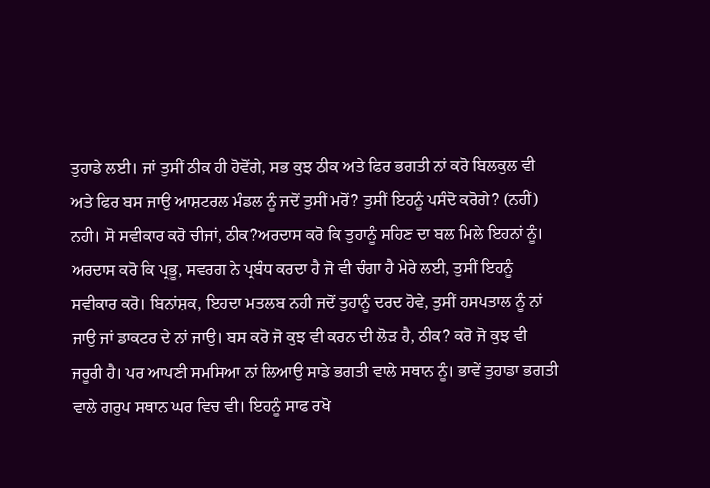ਤੁਹਾਡੇ ਲਈ। ਜਾਂ ਤੁਸੀਂ ਠੀਕ ਹੀ ਹੋਵੋਂਗੇ, ਸਭ ਕੁਝ ਠੀਕ ਅਤੇ ਫਿਰ ਭਗਤੀ ਨਾਂ ਕਰੋ ਬਿਲਕੁਲ ਵੀ ਅਤੇ ਫਿਰ ਬਸ ਜਾਉ ਆਸ਼ਟਰਲ ਮੰਡਲ ਨੂੰ ਜਦੋਂ ਤੁਸੀਂ ਮਰੋਂ? ਤੁਸੀਂ ਇਹਨੂੰ ਪਸੰਦੋ ਕਰੋਗੇ? (ਨਹੀਂ) ਨਹੀ। ਸੋ ਸਵੀਕਾਰ ਕਰੋ ਚੀਜਾਂ, ਠੀਕ?ਅਰਦਾਸ ਕਰੋ ਕਿ ਤੁਹਾਨੂੰ ਸਹਿਣ ਦਾ ਬਲ ਮਿਲੇ ਇਹਨਾਂ ਨੂੰ। ਅਰਦਾਸ ਕਰੋ ਕਿ ਪ੍ਰਭੂ, ਸਵਰਗ ਨੇ ਪ੍ਰਬੰਧ ਕਰਦਾ ਹੈ ਜੋ ਵੀ ਚੰਗਾ ਹੈ ਮੇਰੇ ਲਈ, ਤੁਸੀਂ ਇਹਨੂੰ ਸਵੀਕਾਰ ਕਰੋ। ਬਿਨਾਂਸ਼ਕ, ਇਹਦਾ ਮਤਲਬ ਨਹੀ ਜਦੋਂ ਤੁਹਾਨੂੰ ਦਰਦ ਹੋਵੇ, ਤੁਸੀਂ ਹਸਪਤਾਲ ਨੂੰ ਨਾਂ ਜਾਉ ਜਾਂ ਡਾਕਟਰ ਦੇ ਨਾਂ ਜਾਉ। ਬਸ ਕਰੋ ਜੋ ਕੁਝ ਵੀ ਕਰਨ ਦੀ ਲੋੜ ਹੈ, ਠੀਕ? ਕਰੋ ਜੋ ਕੁਝ ਵੀ ਜਰੂਰੀ ਹੈ। ਪਰ ਆਪਣੀ ਸਮਸਿਆ ਨਾਂ ਲਿਆਉ ਸਾਡੇ ਭਗਤੀ ਵਾਲੇ ਸਥਾਨ ਨੂੰ। ਭਾਵੇਂ ਤੁਹਾਡਾ ਭਗਤੀ ਵਾਲੇ ਗਰੁਪ ਸਥਾਨ ਘਰ ਵਿਚ ਵੀ। ਇਹਨੂੰ ਸਾਫ ਰਖੋ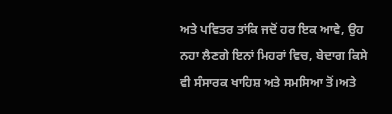ਅਤੇ ਪਵਿਤਰ ਤਾਂਕਿ ਜਦੋਂ ਹਰ ਇਕ ਆਵੇ, ਉਹ ਨਹਾ ਲੈਣਗੇ ਇਨਾਂ ਮਿਹਰਾਂ ਵਿਚ, ਬੇਦਾਗ ਕਿਸੇ ਵੀ ਸੰਸਾਰਕ ਖਾਹਿਸ਼ ਅਤੇ ਸਮਸਿਆ ਤੋਂ।ਅਤੇ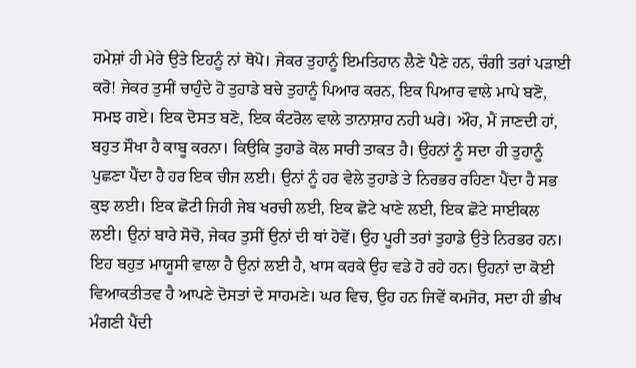ਹਮੇਸ਼ਾਂ ਹੀ ਮੇਰੇ ਉਤੇ ਇਹਨੂੰ ਨਾਂ ਥੋਪੋ। ਜੇਕਰ ਤੁਹਾਨੂੰ ਇਮਤਿਹਾਨ ਲੈਣੇ ਪੈਣੇ ਹਨ, ਚੰਗੀ ਤਰਾਂ ਪੜਾਈ ਕਰੋ! ਜੇਕਰ ਤੁਸੀਂ ਚਾਹੁੰਦੇ ਹੋ ਤੁਹਾਡੇ ਬਚੇ ਤੁਹਾਨੂੰ ਪਿਆਰ ਕਰਨ, ਇਕ ਪਿਆਰ ਵਾਲੇ ਮਾਪੇ ਬਣੋ, ਸਮਝ ਗਏ। ਇਕ ਦੋਸਤ ਬਣੋ, ਇਕ ਕੰਟਰੋਲ ਵਾਲੇ ਤਾਨਾਸ਼ਾਹ ਨਹੀ ਘਰੇ। ਔਹ, ਮੈਂ ਜਾਣਦੀ ਹਾਂ, ਬਹੁਤ ਸੌਖਾ ਹੈ ਕਾਬੂ ਕਰਨਾ। ਕਿਉਕਿ ਤੁਹਾਡੇ ਕੋਲ ਸਾਰੀ ਤਾਕਤ ਹੈ। ਉਹਨਾਂ ਨੂੰ ਸਦਾ ਹੀ ਤੁਹਾਨੂੰ ਪੁਛਣਾ ਪੈਂਦਾ ਹੈ ਹਰ ਇਕ ਚੀਜ ਲਈ। ਉਨਾਂ ਨੂੰ ਹਰ ਵੇਲੇ ਤੁਹਾਡੇ ਤੇ ਨਿਰਭਰ ਰਹਿਣਾ ਪੈਂਦਾ ਹੈ ਸਭ ਕੁਝ ਲਈ। ਇਕ ਛੋਟੀ ਜਿਹੀ ਜੇਬ ਖਰਚੀ ਲਈ, ਇਕ ਛੋਟੇ ਖਾਣੇ ਲਈ, ਇਕ ਛੋਟੇ ਸਾਈਕਲ ਲਈ। ਉਨਾਂ ਬਾਰੇ ਸੋਚੋ, ਜੇਕਰ ਤੁਸੀਂ ਉਨਾਂ ਦੀ ਥਾਂ ਹੋਵੋਂ। ਉਹ ਪੂਰੀ ਤਰਾਂ ਤੁਹਾਡੇ ਉਤੇ ਨਿਰਭਰ ਹਨ। ਇਹ ਬਹੁਤ ਮਾਯੂਸੀ ਵਾਲਾ ਹੈ ਉਨਾਂ ਲਈ ਹੈ, ਖਾਸ ਕਰਕੇ ਉਹ ਵਡੇ ਹੋ ਰਹੇ ਹਨ। ਉਹਨਾਂ ਦਾ ਕੋਈ ਵਿਆਕਤੀਤਵ ਹੈ ਆਪਣੇ ਦੋਸਤਾਂ ਦੇ ਸਾਹਮਣੇ। ਘਰ ਵਿਚ, ਉਹ ਹਨ ਜਿਵੇਂ ਕਮਜੋਰ, ਸਦਾ ਹੀ ਭੀਖ ਮੰਗਣੀ ਪੈਂਦੀ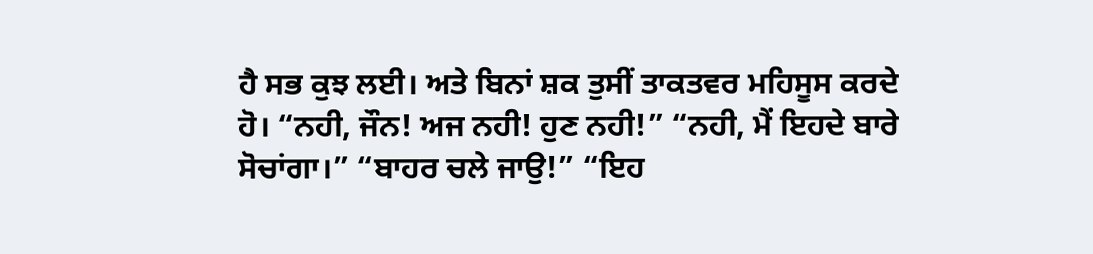ਹੈ ਸਭ ਕੁਝ ਲਈ। ਅਤੇ ਬਿਨਾਂ ਸ਼ਕ ਤੁਸੀਂ ਤਾਕਤਵਰ ਮਹਿਸੂਸ ਕਰਦੇ ਹੋ। “ਨਹੀ, ਜੌਨ! ਅਜ ਨਹੀ! ਹੁਣ ਨਹੀ!” “ਨਹੀ, ਮੈਂ ਇਹਦੇ ਬਾਰੇ ਸੋਚਾਂਗਾ।” “ਬਾਹਰ ਚਲੇ ਜਾਉ!” “ਇਹ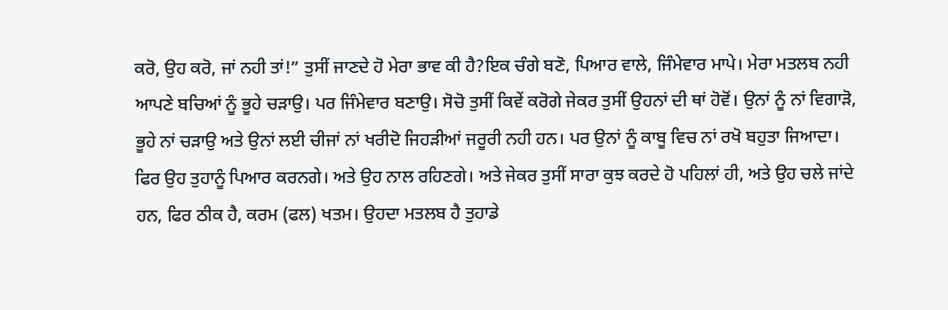ਕਰੋ, ਉਹ ਕਰੋ, ਜਾਂ ਨਹੀ ਤਾਂ!” ਤੁਸੀਂ ਜਾਣਦੇ ਹੋ ਮੇਰਾ ਭਾਵ ਕੀ ਹੈ?ਇਕ ਚੰਗੇ ਬਣੋ, ਪਿਆਰ ਵਾਲੇ, ਜਿੰਮੇਵਾਰ ਮਾਪੇ। ਮੇਰਾ ਮਤਲਬ ਨਹੀ ਆਪਣੇ ਬਚਿਆਂ ਨੂੰ ਭੂਹੇ ਚੜਾਉ। ਪਰ ਜਿੰਮੇਵਾਰ ਬਣਾਉ। ਸੋਚੋ ਤੁਸੀਂ ਕਿਵੇਂ ਕਰੋਗੇ ਜੇਕਰ ਤੁਸੀਂ ਉਹਨਾਂ ਦੀ ਥਾਂ ਹੋਵੋਂ। ਉਨਾਂ ਨੂੰ ਨਾਂ ਵਿਗਾੜੋ, ਭੂਹੇ ਨਾਂ ਚੜਾਉ ਅਤੇ ਉਨਾਂ ਲਈ ਚੀਜਾਂ ਨਾਂ ਖਰੀਦੋ ਜਿਹੜੀਆਂ ਜਰੂਰੀ ਨਹੀ ਹਨ। ਪਰ ਉਨਾਂ ਨੂੰ ਕਾਬੂ ਵਿਚ ਨਾਂ ਰਖੋ ਬਹੁਤਾ ਜਿਆਦਾ। ਫਿਰ ਉਹ ਤੁਹਾਨੂੰ ਪਿਆਰ ਕਰਨਗੇ। ਅਤੇ ਉਹ ਨਾਲ ਰਹਿਣਗੇ। ਅਤੇ ਜੇਕਰ ਤੁਸੀਂ ਸਾਰਾ ਕੁਝ ਕਰਦੇ ਹੋ ਪਹਿਲਾਂ ਹੀ, ਅਤੇ ਉਹ ਚਲੇ ਜਾਂਦੇ ਹਨ, ਫਿਰ ਠੀਕ ਹੈ, ਕਰਮ (ਫਲ) ਖਤਮ। ਉਹਦਾ ਮਤਲਬ ਹੈ ਤੁਹਾਡੇ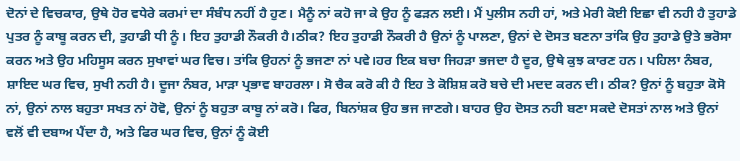ਦੋਨਾਂ ਦੇ ਵਿਚਕਾਰ, ਉਥੇ ਹੋਰ ਵਧੇਰੇ ਕਰਮਾਂ ਦਾ ਸੰਬੰਧ ਨਹੀਂ ਹੈ ਹੁਣ। ਮੈਨੂੰ ਨਾਂ ਕਹੋ ਜਾ ਕੇ ਉਹ ਨੂੰ ਫੜਨ ਲਈ। ਮੈਂ ਪੁਲੀਸ ਨਹੀ ਹਾਂ, ਅਤੇ ਮੇਰੀ ਕੋਈ ਇਛਾ ਵੀ ਨਹੀ ਹੈ ਤੁਹਾਡੇ ਪੁਤਰ ਨੂੰ ਕਾਬੂ ਕਰਨ ਦੀ, ਤੁਹਾਡੀ ਧੀ ਨੂੰ। ਇਹ ਤੁਹਾਡੀ ਨੌਕਰੀ ਹੈ।ਠੀਕ? ਇਹ ਤੁਹਾਡੀ ਨੌਕਰੀ ਹੈ ਉਨਾਂ ਨੂੰ ਪਾਲਣਾ, ਉਨਾਂ ਦੇ ਦੋਸਤ ਬਣਨਾ ਤਾਂਕਿ ਉਹ ਤੁਹਾਡੇ ਉਤੇ ਭਰੋਸਾ ਕਰਨ ਅਤੇ ਉਹ ਮਹਿਸੂਸ ਕਰਨ ਸੁਖਾਵਾਂ ਘਰ ਵਿਚ। ਤਾਂਕਿ ਉਹਨਾਂ ਨੂੰ ਭਜਣਾ ਨਾਂ ਪਵੇ।ਹਰ ਇਕ ਬਚਾ ਜਿਹੜਾ ਭਜਦਾ ਹੈ ਦੂਰ, ਉਥੇ ਕੁਝ ਕਾਰਣ ਹਨ। ਪਹਿਲਾ ਨੰਬਰ, ਸ਼ਾਇਦ ਘਰ ਵਿਚ, ਸੁਖੀ ਨਹੀ ਹੈ। ਦੂਜਾ ਨੰਬਰ, ਮਾੜਾ ਪ੍ਰਭਾਵ ਬਾਹਰਲਾ। ਸੋ ਚੈਕ ਕਰੋ ਕੀ ਹੈ ਇਹ ਤੇ ਕੋਸ਼ਿਸ਼ ਕਰੋ ਬਚੇ ਦੀ ਮਦਦ ਕਰਨ ਦੀ। ਠੀਕ? ਉਨਾਂ ਨੂੰ ਬਹੁਤਾ ਕੋਸੋ ਨਾਂ, ਉਨਾਂ ਨਾਲ ਬਹੁਤਾ ਸਖਤ ਨਾਂ ਹੋਵੋ, ਉਨਾਂ ਨੂੰ ਬਹੁਤਾ ਕਾਬੂ ਨਾਂ ਕਰੋ। ਫਿਰ, ਬਿਨਾਂਸ਼ਕ ਉਹ ਭਜ ਜਾਣਗੇ। ਬਾਹਰ ਉਹ ਦੋਸਤ ਨਹੀ ਬਣਾ ਸਕਦੇ ਦੋਸਤਾਂ ਨਾਲ ਅਤੇ ਉਨਾਂ ਵਲੋਂ ਵੀ ਦਬਾਅ ਪੈਂਦਾ ਹੈ, ਅਤੇ ਫਿਰ ਘਰ ਵਿਚ, ਉਨਾਂ ਨੂੰ ਕੋਈ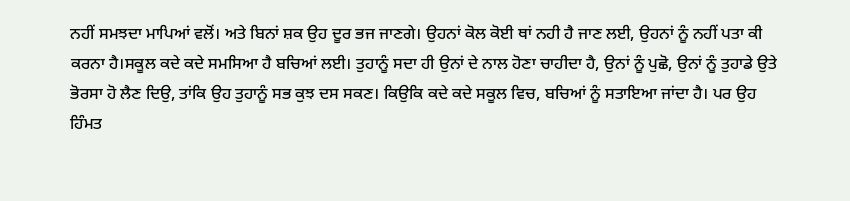ਨਹੀਂ ਸਮਝਦਾ ਮਾਪਿਆਂ ਵਲੋਂ। ਅਤੇ ਬਿਨਾਂ ਸ਼ਕ ਉਹ ਦੂਰ ਭਜ ਜਾਣਗੇ। ਉਹਨਾਂ ਕੋਲ ਕੋਈ ਥਾਂ ਨਹੀ ਹੈ ਜਾਣ ਲਈ, ਉਹਨਾਂ ਨੂੰ ਨਹੀਂ ਪਤਾ ਕੀ ਕਰਨਾ ਹੈ।ਸਕੂਲ ਕਦੇ ਕਦੇ ਸਮਸਿਆ ਹੈ ਬਚਿਆਂ ਲਈ। ਤੁਹਾਨੂੰ ਸਦਾ ਹੀ ਉਨਾਂ ਦੇ ਨਾਲ ਹੋਣਾ ਚਾਹੀਦਾ ਹੈ, ਉਨਾਂ ਨੂੰ ਪੁਛੋ, ਉਨਾਂ ਨੂੰ ਤੁਹਾਡੇ ਉਤੇ ਭੋਰਸਾ ਹੋ ਲੈਣ ਦਿਉ, ਤਾਂਕਿ ਉਹ ਤੁਹਾਨੂੰ ਸਭ ਕੁਝ ਦਸ ਸਕਣ। ਕਿਉਕਿ ਕਦੇ ਕਦੇ ਸਕੂਲ ਵਿਚ, ਬਚਿਆਂ ਨੂੰ ਸਤਾਇਆ ਜਾਂਦਾ ਹੈ। ਪਰ ਉਹ ਹਿੰਮਤ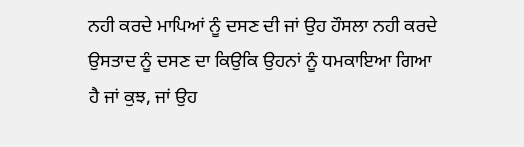ਨਹੀ ਕਰਦੇ ਮਾਪਿਆਂ ਨੂੰ ਦਸਣ ਦੀ ਜਾਂ ਉਹ ਹੌਸਲਾ ਨਹੀ ਕਰਦੇ ਉਸਤਾਦ ਨੂੰ ਦਸਣ ਦਾ ਕਿਉਕਿ ਉਹਨਾਂ ਨੂੰ ਧਮਕਾਇਆ ਗਿਆ ਹੈ ਜਾਂ ਕੁਝ, ਜਾਂ ਉਹ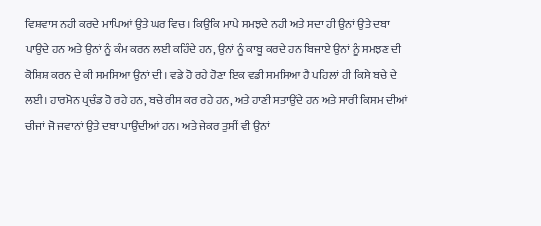ਵਿਸ਼ਵਾਸ ਨਹੀ ਕਰਦੇ ਮਾਪਿਆਂ ਉਤੇ ਘਰ ਵਿਚ। ਕਿਉਕਿ ਮਾਪੇ ਸਮਝਦੇ ਨਹੀ ਅਤੇ ਸਦਾ ਹੀ ਉਨਾਂ ਉਤੇ ਦਬਾ ਪਾਉਦੇ ਹਨ ਅਤੇ ਉਨਾਂ ਨੂੰ ਕੰਮ ਕਰਨ ਲਈ ਕਹਿੰਦੇ ਹਨ, ਉਨਾਂ ਨੂੰ ਕਾਬੂ ਕਰਦੇ ਹਨ ਬਿਜਾਏ ਉਨਾਂ ਨੂੰ ਸਮਝਣ ਦੀ ਕੋਸ਼ਿਸ਼ ਕਰਨ ਦੇ ਕੀ ਸਮਸਿਆ ਉਨਾਂ ਦੀ। ਵਡੇ ਹੋ ਰਹੇ ਹੋਣਾ ਇਕ ਵਡੀ ਸਮਸਿਆ ਹੈ ਪਹਿਲਾਂ ਹੀ ਕਿਸੇ ਬਚੇ ਦੇ ਲਈ। ਹਾਰਮੋਨ ਪ੍ਰਚੰਡ ਹੋ ਰਹੇ ਹਨ, ਬਚੇ ਰੀਸ ਕਰ ਰਹੇ ਹਨ, ਅਤੇ ਹਾਣੀ ਸਤਾਉਂਦੇ ਹਨ ਅਤੇ ਸਾਰੀ ਕਿਸਮ ਦੀਆਂ ਚੀਜਾਂ ਜੋ ਜਵਾਨਾਂ ਉਤੇ ਦਬਾ ਪਾਉਂਦੀਆਂ ਹਨ। ਅਤੇ ਜੇਕਰ ਤੁਸੀਂ ਵੀ ਉਨਾਂ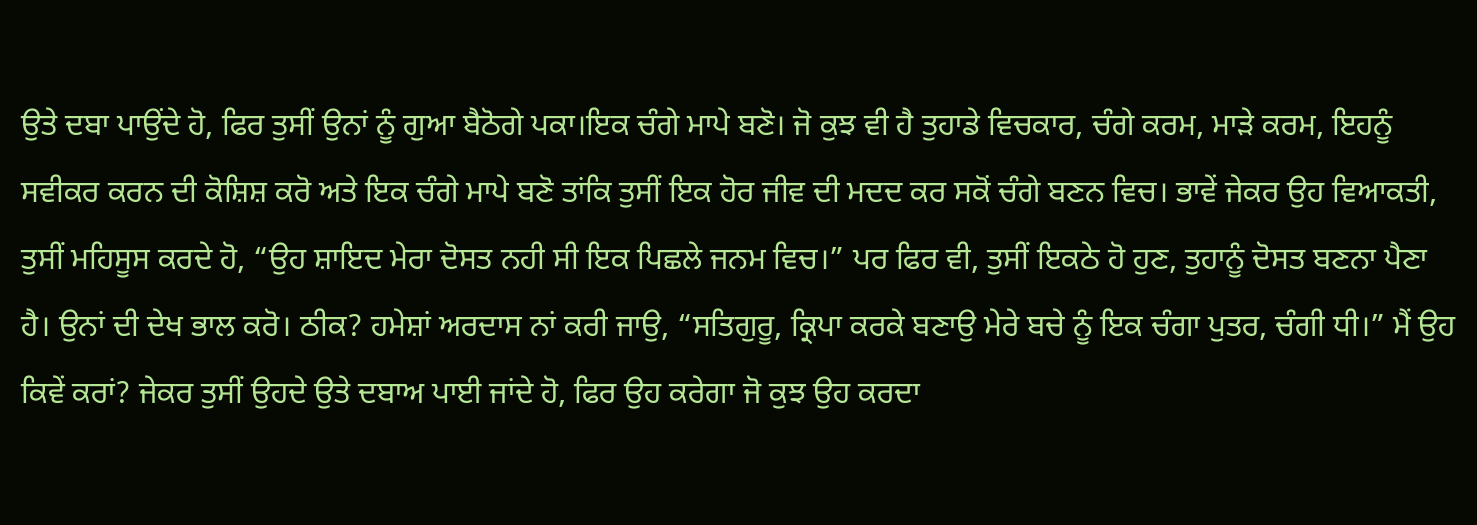ਉਤੇ ਦਬਾ ਪਾਉਂਦੇ ਹੋ, ਫਿਰ ਤੁਸੀਂ ਉਨਾਂ ਨੂੰ ਗੁਆ ਬੈਠੋਗੇ ਪਕਾ।ਇਕ ਚੰਗੇ ਮਾਪੇ ਬਣੋ। ਜੋ ਕੁਝ ਵੀ ਹੈ ਤੁਹਾਡੇ ਵਿਚਕਾਰ, ਚੰਗੇ ਕਰਮ, ਮਾੜੇ ਕਰਮ, ਇਹਨੂੰ ਸਵੀਕਰ ਕਰਨ ਦੀ ਕੋਸ਼ਿਸ਼ ਕਰੋ ਅਤੇ ਇਕ ਚੰਗੇ ਮਾਪੇ ਬਣੋ ਤਾਂਕਿ ਤੁਸੀਂ ਇਕ ਹੋਰ ਜੀਵ ਦੀ ਮਦਦ ਕਰ ਸਕੋਂ ਚੰਗੇ ਬਣਨ ਵਿਚ। ਭਾਵੇਂ ਜੇਕਰ ਉਹ ਵਿਆਕਤੀ, ਤੁਸੀਂ ਮਹਿਸੂਸ ਕਰਦੇ ਹੋ, “ਉਹ ਸ਼ਾਇਦ ਮੇਰਾ ਦੋਸਤ ਨਹੀ ਸੀ ਇਕ ਪਿਛਲੇ ਜਨਮ ਵਿਚ।” ਪਰ ਫਿਰ ਵੀ, ਤੁਸੀਂ ਇਕਠੇ ਹੋ ਹੁਣ, ਤੁਹਾਨੂੰ ਦੋਸਤ ਬਣਨਾ ਪੈਣਾ ਹੈ। ਉਨਾਂ ਦੀ ਦੇਖ ਭਾਲ ਕਰੋ। ਠੀਕ? ਹਮੇਸ਼ਾਂ ਅਰਦਾਸ ਨਾਂ ਕਰੀ ਜਾਉ, “ਸਤਿਗੁਰੂ, ਕ੍ਰਿਪਾ ਕਰਕੇ ਬਣਾਉ ਮੇਰੇ ਬਚੇ ਨੂੰ ਇਕ ਚੰਗਾ ਪੁਤਰ, ਚੰਗੀ ਧੀ।” ਮੈਂ ਉਹ ਕਿਵੇਂ ਕਰਾਂ? ਜੇਕਰ ਤੁਸੀਂ ਉਹਦੇ ਉਤੇ ਦਬਾਅ ਪਾਈ ਜਾਂਦੇ ਹੋ, ਫਿਰ ਉਹ ਕਰੇਗਾ ਜੋ ਕੁਝ ਉਹ ਕਰਦਾ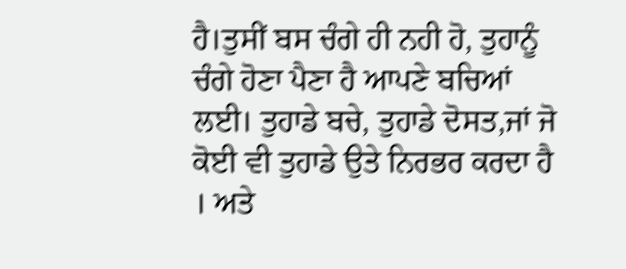ਹੈ।ਤੁਸੀਂ ਬਸ ਚੰਗੇ ਹੀ ਨਹੀ ਹੋ, ਤੁਹਾਨੂੰ ਚੰਗੇ ਹੋਣਾ ਪੈਣਾ ਹੈ ਆਪਣੇ ਬਚਿਆਂ ਲਈ। ਤੁਹਾਡੇ ਬਚੇ, ਤੁਹਾਡੇ ਦੋਸਤ,ਜਾਂ ਜੋ ਕੋਈ ਵੀ ਤੁਹਾਡੇ ਉਤੇ ਨਿਰਭਰ ਕਰਦਾ ਹੈ । ਅਤੇ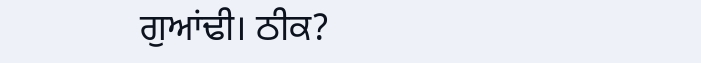ਗੁਆਂਢੀ। ਠੀਕ?